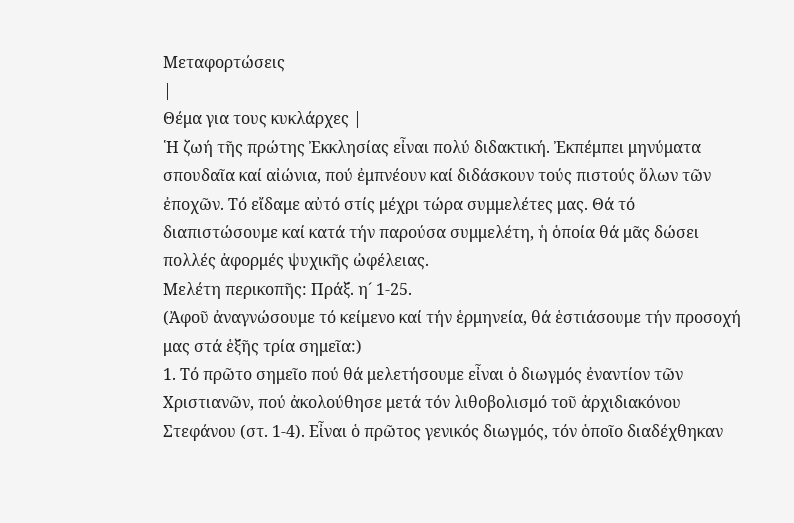Μεταφορτώσεις
|
Θέμα για τους κυκλάρχες |
῾Η ζωή τῆς πρώτης Ἐκκλησίας εἶναι πολύ διδακτική. Ἐκπέμπει μηνύματα σπουδαῖα καί αἰώνια, πού ἐμπνέουν καί διδάσκουν τούς πιστούς ὅλων τῶν ἐποχῶν. Τό εἴδαμε αὐτό στίς μέχρι τώρα συμμελέτες μας. Θά τό διαπιστώσουμε καί κατά τήν παρούσα συμμελέτη, ἡ ὁποία θά μᾶς δώσει πολλές ἀφορμές ψυχικῆς ὠφέλειας.
Μελέτη περικοπῆς: Πράξ. η´ 1-25.
(Ἀφοῦ ἀναγνώσουμε τό κείμενο καί τήν ἑρμηνεία, θά ἑστιάσουμε τήν προσοχή μας στά ἑξῆς τρία σημεῖα:)
1. Τό πρῶτο σημεῖο πού θά μελετήσουμε εἶναι ὁ διωγμός ἐναντίον τῶν Χριστιανῶν, πού ἀκολούθησε μετά τόν λιθοβολισμό τοῦ ἀρχιδιακόνου Στεφάνου (στ. 1-4). Εἶναι ὁ πρῶτος γενικός διωγμός, τόν ὁποῖο διαδέχθηκαν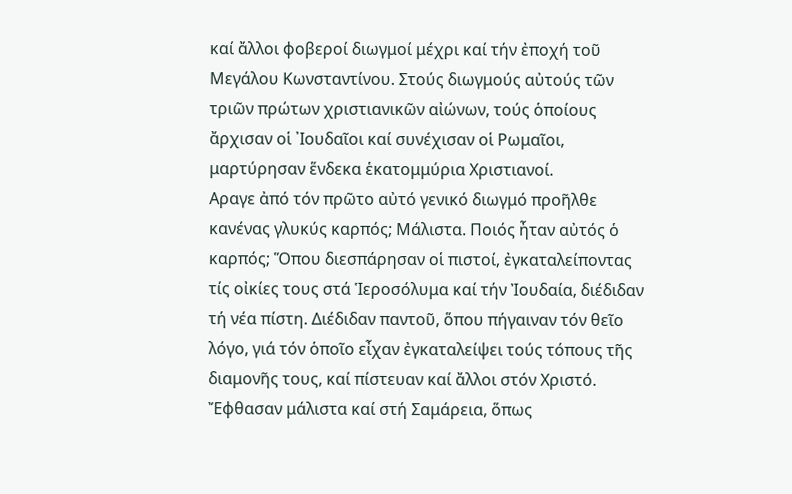καί ἄλλοι φοβεροί διωγμοί μέχρι καί τήν ἐποχή τοῦ Μεγάλου Κωνσταντίνου. Στούς διωγμούς αὐτούς τῶν τριῶν πρώτων χριστιανικῶν αἰώνων, τούς ὁποίους ἄρχισαν οἱ ᾿Ιουδαῖοι καί συνέχισαν οἱ Ρωμαῖοι, μαρτύρησαν ἕνδεκα ἑκατομμύρια Χριστιανοί.
Αραγε ἀπό τόν πρῶτο αὐτό γενικό διωγμό προῆλθε κανένας γλυκύς καρπός; Μάλιστα. Ποιός ἦταν αὐτός ὁ καρπός; Ὅπου διεσπάρησαν οἱ πιστοί, ἐγκαταλείποντας τίς οἰκίες τους στά Ἱεροσόλυμα καί τήν Ἰουδαία, διέδιδαν τή νέα πίστη. Διέδιδαν παντοῦ, ὅπου πήγαιναν τόν θεῖο λόγο, γιά τόν ὁποῖο εἶχαν ἐγκαταλείψει τούς τόπους τῆς διαμονῆς τους, καί πίστευαν καί ἄλλοι στόν Χριστό. Ἔφθασαν μάλιστα καί στή Σαμάρεια, ὅπως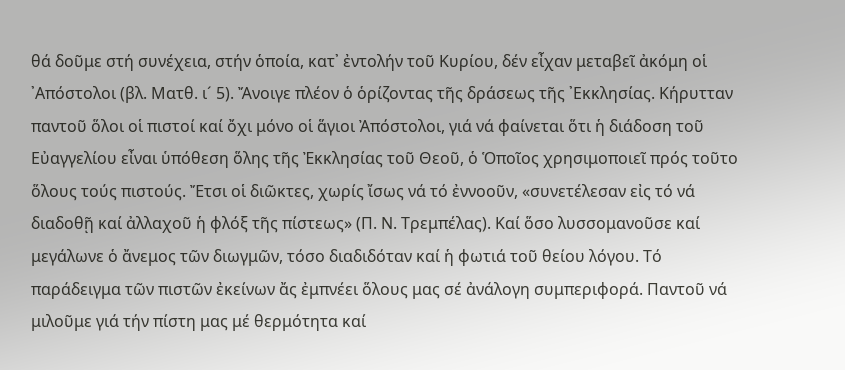θά δοῦμε στή συνέχεια, στήν ὁποία, κατ᾿ ἐντολήν τοῦ Κυρίου, δέν εἶχαν μεταβεῖ ἀκόμη οἱ ᾿Απόστολοι (βλ. Ματθ. ι´ 5). Ἄνοιγε πλέον ὁ ὁρίζοντας τῆς δράσεως τῆς ᾿Εκκλησίας. Κήρυτταν παντοῦ ὅλοι οἱ πιστοί καί ὄχι μόνο οἱ ἅγιοι Ἀπόστολοι, γιά νά φαίνεται ὅτι ἡ διάδοση τοῦ Εὐαγγελίου εἶναι ὑπόθεση ὅλης τῆς Ἐκκλησίας τοῦ Θεοῦ, ὁ Ὁποῖος χρησιμοποιεῖ πρός τοῦτο ὅλους τούς πιστούς. Ἔτσι οἱ διῶκτες, χωρίς ἴσως νά τό ἐννοοῦν, «συνετέλεσαν εἰς τό νά διαδοθῇ καί ἀλλαχοῦ ἡ φλόξ τῆς πίστεως» (Π. Ν. Τρεμπέλας). Καί ὅσο λυσσομανοῦσε καί μεγάλωνε ὁ ἄνεμος τῶν διωγμῶν, τόσο διαδιδόταν καί ἡ φωτιά τοῦ θείου λόγου. Τό παράδειγμα τῶν πιστῶν ἐκείνων ἄς ἐμπνέει ὅλους μας σέ ἀνάλογη συμπεριφορά. Παντοῦ νά μιλοῦμε γιά τήν πίστη μας μέ θερμότητα καί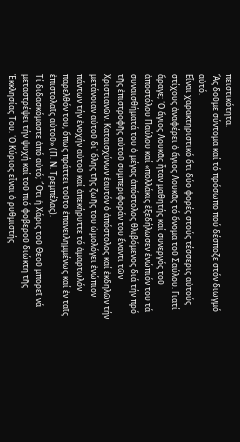πειστικότητα.
Ἄς δοῦμε σύντομα καί τό πρόσωπο πού δέσποζε στόν διωγμό αὐτό.
Εἶναι χαρακτηριστικό ὅτι δύο φορές στούς τέσσερις αὐτούς στίχους ἀναφέρει ὁ ἅγιος Λουκᾶς τό ὄνομα τοῦ Σαύλου. Γιατί ἄραγε; ῾Ο ἅγιος Λουκᾶς ἦταν μαθητής καί συνεργός τοῦ ἀποστόλου Παύλου καί «πολλάκις ἐξεδήλωσεν ἐνώπιόν του τά συναισθήματά του ὁ μέγας ἀπόστολος θλιβόμενος διά τήν πρό τῆς ἐπιστροφῆς αὐτοῦ συμπεριφοράν του ἔναντι τῶν Χριστιανῶν. Καταισχύνων ἑαυτόν ὁ ἀπόστολος καί ἐκδηλῶν τήν μετάνοιαν αὐτοῦ δι᾿ ὅλης τῆς ζωῆς του ὡμολόγει ἐνώπιον πάντων τήν ἐνοχήν αὐτοῦ καί ἀπεκήρυττε τό ἁμαρτωλόν παρελθόν του, ὅπως πράττει τοῦτο ἐπανειλημμένως καί ἐν ταῖς ἐπιστολαῖς αὐτοῦ» (Π. Ν. Τρεμπέλας).
Τί διδασκόμαστε ἀπό αὐτό; ῞Οτι ἡ Χάρις τοῦ Θεοῦ μπορεῖ νά μεταστρέψει τήν ψυχή καί τοῦ πιό φοβεροῦ διώκτη τῆς Ἐκκλησίας Του. ῾Ο Κύριος εἶναι ὁ ρυθμιστής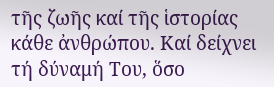τῆς ζωῆς καί τῆς ἱστορίας κάθε ἀνθρώπου. Καί δείχνει τή δύναμή Του, ὅσο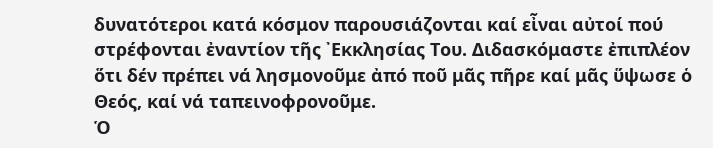δυνατότεροι κατά κόσμον παρουσιάζονται καί εἶναι αὐτοί πού στρέφονται ἐναντίον τῆς ᾿Εκκλησίας Του. Διδασκόμαστε ἐπιπλέον ὅτι δέν πρέπει νά λησμονοῦμε ἀπό ποῦ μᾶς πῆρε καί μᾶς ὕψωσε ὁ Θεός, καί νά ταπεινοφρονοῦμε.
Ὁ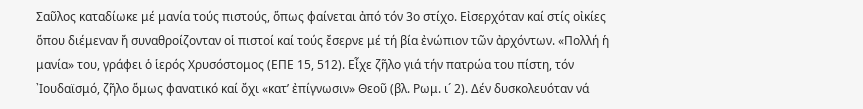Σαῦλος καταδίωκε μέ μανία τούς πιστούς, ὅπως φαίνεται ἀπό τόν 3ο στίχο. Εἰσερχόταν καί στίς οἰκίες ὅπου διέμεναν ἤ συναθροίζονταν οἱ πιστοί καί τούς ἔσερνε μέ τή βία ἐνώπιον τῶν ἀρχόντων. «Πολλή ἡ μανία» του, γράφει ὁ ἱερός Χρυσόστομος (ΕΠΕ 15, 512). Εἶχε ζῆλο γιά τήν πατρώα του πίστη, τόν ᾿Ιουδαϊσμό, ζῆλο ὅμως φανατικό καί ὄχι «κατ’ ἐπίγνωσιν» Θεοῦ (βλ. Ρωμ. ι´ 2). Δέν δυσκολευόταν νά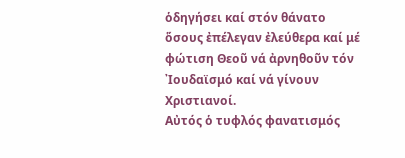ὁδηγήσει καί στόν θάνατο ὅσους ἐπέλεγαν ἐλεύθερα καί μέ φώτιση Θεοῦ νά ἀρνηθοῦν τόν ᾿Ιουδαϊσμό καί νά γίνουν Χριστιανοί.
Αὐτός ὁ τυφλός φανατισμός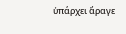ὑπάρχει ἄραγε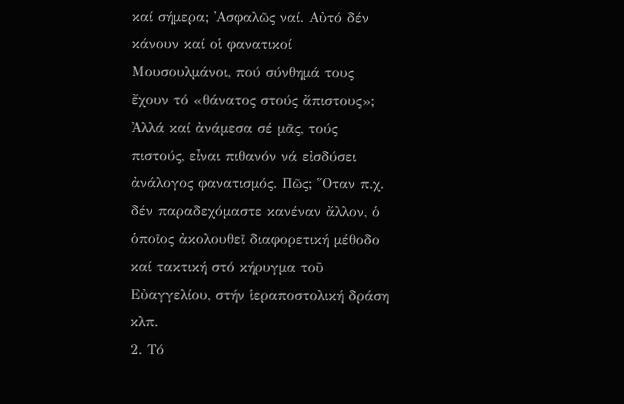καί σήμερα; ᾿Ασφαλῶς ναί. Αὐτό δέν κάνουν καί οἱ φανατικοί Μουσουλμάνοι, πού σύνθημά τους ἔχουν τό «θάνατος στούς ἄπιστους»; Ἀλλά καί ἀνάμεσα σέ μᾶς, τούς πιστούς, εἶναι πιθανόν νά εἰσδύσει ἀνάλογος φανατισμός. Πῶς; ῞Οταν π.χ. δέν παραδεχόμαστε κανέναν ἄλλον, ὁ ὁποῖος ἀκολουθεῖ διαφορετική μέθοδο καί τακτική στό κήρυγμα τοῦ Εὐαγγελίου, στήν ἱεραποστολική δράση κλπ.
2. Τό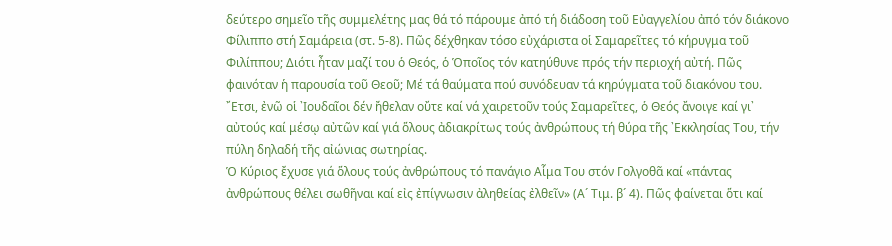δεύτερο σημεῖο τῆς συμμελέτης μας θά τό πάρουμε ἀπό τή διάδοση τοῦ Εὐαγγελίου ἀπό τόν διάκονο Φίλιππο στή Σαμάρεια (στ. 5-8). Πῶς δέχθηκαν τόσο εὐχάριστα οἱ Σαμαρεῖτες τό κήρυγμα τοῦ Φιλίππου; Διότι ἦταν μαζί του ὁ Θεός, ὁ Ὁποῖος τόν κατηύθυνε πρός τήν περιοχή αὐτή. Πῶς φαινόταν ἡ παρουσία τοῦ Θεοῦ; Μέ τά θαύματα πού συνόδευαν τά κηρύγματα τοῦ διακόνου του. ῎Ετσι, ἐνῶ οἱ ᾿Ιουδαῖοι δέν ἤθελαν οὔτε καί νά χαιρετοῦν τούς Σαμαρεῖτες, ὁ Θεός ἄνοιγε καί γι᾿ αὐτούς καί μέσῳ αὐτῶν καί γιά ὅλους ἀδιακρίτως τούς ἀνθρώπους τή θύρα τῆς ᾿Εκκλησίας Του, τήν πύλη δηλαδή τῆς αἰώνιας σωτηρίας.
Ὁ Κύριος ἔχυσε γιά ὅλους τούς ἀνθρώπους τό πανάγιο Αἷμα Του στόν Γολγοθᾶ καί «πάντας ἀνθρώπους θέλει σωθῆναι καί εἰς ἐπίγνωσιν ἀληθείας ἐλθεῖν» (Α´ Τιμ. β´ 4). Πῶς φαίνεται ὅτι καί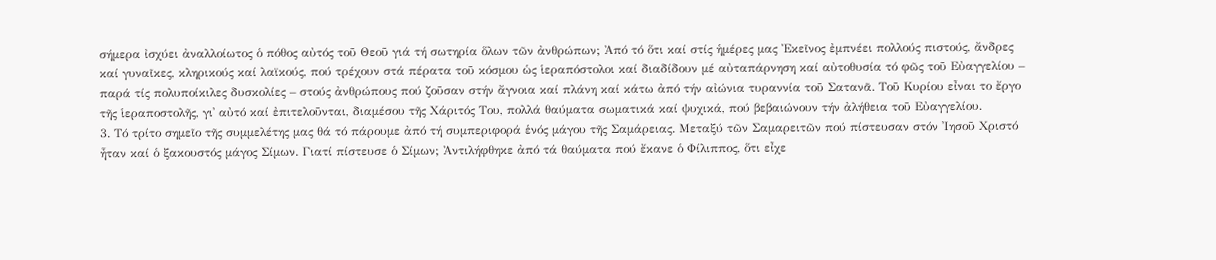σήμερα ἰσχύει ἀναλλοίωτος ὁ πόθος αὐτός τοῦ Θεοῦ γιά τή σωτηρία ὅλων τῶν ἀνθρώπων; Ἀπό τό ὅτι καί στίς ἡμέρες μας Ἐκεῖνος ἐμπνέει πολλούς πιστούς, ἄνδρες καί γυναῖκες, κληρικούς καί λαϊκούς, πού τρέχουν στά πέρατα τοῦ κόσμου ὡς ἱεραπόστολοι καί διαδίδουν μέ αὐταπάρνηση καί αὐτοθυσία τό φῶς τοῦ Εὐαγγελίου – παρά τίς πολυποίκιλες δυσκολίες – στούς ἀνθρώπους πού ζοῦσαν στήν ἄγνοια καί πλάνη καί κάτω ἀπό τήν αἰώνια τυραννία τοῦ Σατανᾶ. Τοῦ Κυρίου εἶναι το ἔργο τῆς ἱεραποστολῆς, γι᾿ αὐτό καί ἐπιτελοῦνται, διαμέσου τῆς Χάριτός Του, πολλά θαύματα σωματικά καί ψυχικά, πού βεβαιώνουν τήν ἀλήθεια τοῦ Εὐαγγελίου.
3. Τό τρίτο σημεῖο τῆς συμμελέτης μας θά τό πάρουμε ἀπό τή συμπεριφορά ἑνός μάγου τῆς Σαμάρειας. Μεταξύ τῶν Σαμαρειτῶν πού πίστευσαν στόν ᾿Ιησοῦ Χριστό ἦταν καί ὁ ξακουστός μάγος Σίμων. Γιατί πίστευσε ὁ Σίμων; Ἀντιλήφθηκε ἀπό τά θαύματα πού ἔκανε ὁ Φίλιππος, ὅτι εἶχε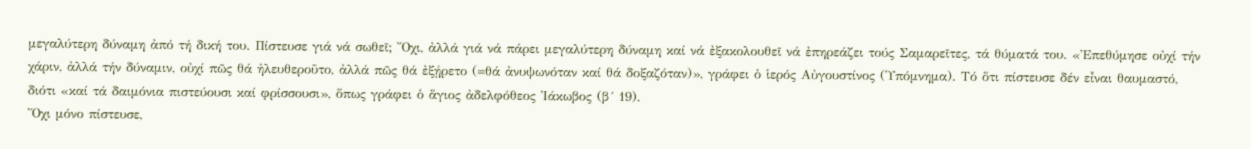μεγαλύτερη δύναμη ἀπό τή δική του. Πίστευσε γιά νά σωθεῖ; ῎Οχι, ἀλλά γιά νά πάρει μεγαλύτερη δύναμη καί νά ἐξακολουθεῖ νά ἐπηρεάζει τούς Σαμαρεῖτες, τά θύματά του. «Ἐπεθύμησε οὐχί τήν χάριν, ἀλλά τήν δύναμιν, οὐχί πῶς θά ἠλευθεροῦτο, ἀλλά πῶς θά ἐξῄρετο (=θά ἀνυψωνόταν καί θά δοξαζόταν)», γράφει ὁ ἱερός Αὐγουστίνος (῾Υπόμνημα). Τό ὅτι πίστευσε δέν εἶναι θαυμαστό, διότι «καί τά δαιμόνια πιστεύουσι καί φρίσσουσι», ὅπως γράφει ὁ ἅγιος ἀδελφόθεος ᾿Ιάκωβος (β´ 19).
Ὄχι μόνο πίστευσε,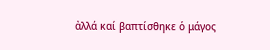ἀλλά καί βαπτίσθηκε ὁ μάγος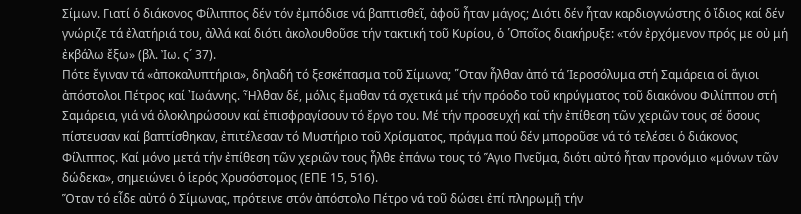Σίμων. Γιατί ὁ διάκονος Φίλιππος δέν τόν ἐμπόδισε νά βαπτισθεῖ, ἀφοῦ ἦταν μάγος; Διότι δέν ἦταν καρδιογνώστης ὁ ἴδιος καί δέν γνώριζε τά ἐλατήριά του, ἀλλά καί διότι ἀκολουθοῦσε τήν τακτική τοῦ Κυρίου, ὁ ῾Οποῖος διακήρυξε: «τόν ἐρχόμενον πρός με οὐ μή ἐκβάλω ἔξω» (βλ. Ἰω. ς´ 37).
Πότε ἔγιναν τά «ἀποκαλυπτήρια», δηλαδή τό ξεσκέπασμα τοῦ Σίμωνα; ῞Οταν ἦλθαν ἀπό τά Ἱεροσόλυμα στή Σαμάρεια οἱ ἅγιοι ἀπόστολοι Πέτρος καί ᾿Ιωάννης. Ἦλθαν δέ, μόλις ἔμαθαν τά σχετικά μέ τήν πρόοδο τοῦ κηρύγματος τοῦ διακόνου Φιλίππου στή Σαμάρεια, γιά νά ὁλοκληρώσουν καί ἐπισφραγίσουν τό ἔργο του. Μέ τήν προσευχή καί τήν ἐπίθεση τῶν χεριῶν τους σέ ὅσους πίστευσαν καί βαπτίσθηκαν, ἐπιτέλεσαν τό Μυστήριο τοῦ Χρίσματος, πράγμα πού δέν μποροῦσε νά τό τελέσει ὁ διάκονος Φίλιππος. Καί μόνο μετά τήν ἐπίθεση τῶν χεριῶν τους ἦλθε ἐπάνω τους τό Ἅγιο Πνεῦμα, διότι αὐτό ἦταν προνόμιο «μόνων τῶν δώδεκα», σημειώνει ὁ ἱερός Χρυσόστομος (ΕΠΕ 15, 516).
Ὅταν τό εἶδε αὐτό ὁ Σίμωνας, πρότεινε στόν ἀπόστολο Πέτρο νά τοῦ δώσει ἐπί πληρωμῇ τήν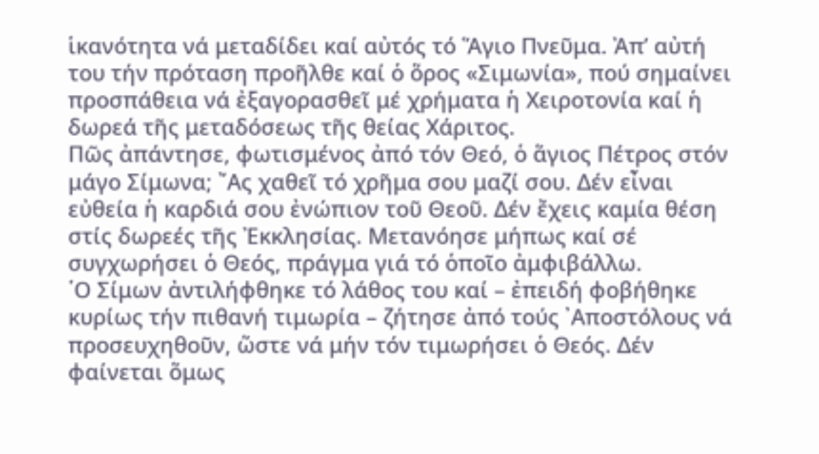ἱκανότητα νά μεταδίδει καί αὐτός τό Ἅγιο Πνεῦμα. Ἀπ’ αὐτή του τήν πρόταση προῆλθε καί ὁ ὅρος «Σιμωνία», πού σημαίνει προσπάθεια νά ἐξαγορασθεῖ μέ χρήματα ἡ Χειροτονία καί ἡ δωρεά τῆς μεταδόσεως τῆς θείας Χάριτος.
Πῶς ἀπάντησε, φωτισμένος ἀπό τόν Θεό, ὁ ἅγιος Πέτρος στόν μάγο Σίμωνα; ῎Ας χαθεῖ τό χρῆμα σου μαζί σου. Δέν εἶναι εὐθεία ἡ καρδιά σου ἐνώπιον τοῦ Θεοῦ. Δέν ἔχεις καμία θέση στίς δωρεές τῆς Ἐκκλησίας. Μετανόησε μήπως καί σέ συγχωρήσει ὁ Θεός, πράγμα γιά τό ὁποῖο ἀμφιβάλλω.
῾Ο Σίμων ἀντιλήφθηκε τό λάθος του καί – ἐπειδή φοβήθηκε κυρίως τήν πιθανή τιμωρία – ζήτησε ἀπό τούς ᾿Αποστόλους νά προσευχηθοῦν, ὥστε νά μήν τόν τιμωρήσει ὁ Θεός. Δέν φαίνεται ὅμως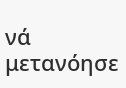νά μετανόησε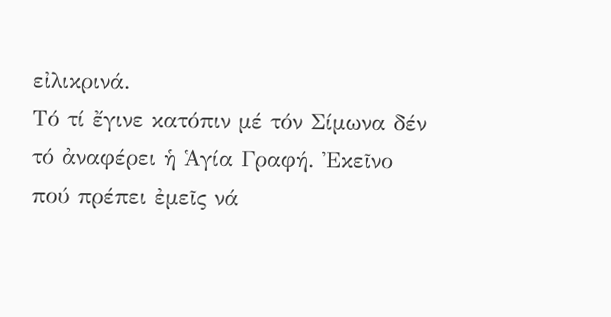εἰλικρινά.
Τό τί ἔγινε κατόπιν μέ τόν Σίμωνα δέν τό ἀναφέρει ἡ Ἁγία Γραφή. Ἐκεῖνο πού πρέπει ἐμεῖς νά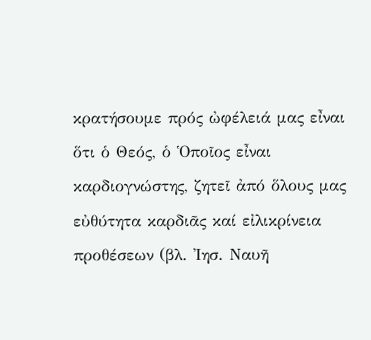κρατήσουμε πρός ὠφέλειά μας εἶναι ὅτι ὁ Θεός, ὁ Ὁποῖος εἶναι καρδιογνώστης, ζητεῖ ἀπό ὅλους μας εὐθύτητα καρδιᾶς καί εἰλικρίνεια προθέσεων (βλ. ᾿Ιησ. Ναυῆ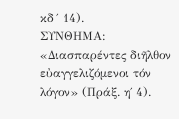κδ´ 14).
ΣΥΝΘΗΜΑ: «Διασπαρέντες διῆλθον εὐαγγελιζόμενοι τόν λόγον» (Πράξ. η΄ 4).